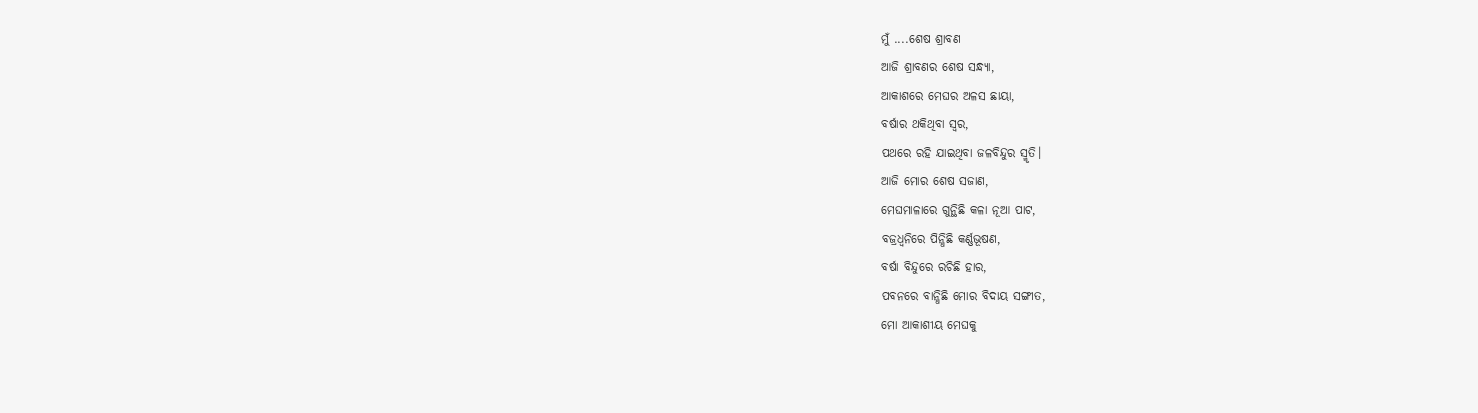ମୁଁ ....ଶେଷ ଶ୍ରାବଣ
ଆଜି ଶ୍ରାବଣର ଶେଷ ସନ୍ଧ୍ୟା,
ଆକାଶରେ ମେଘର ଅଳସ ଛାୟା,
ବର୍ଷାର ଥକିଥିବା ସ୍ବର,
ପଥରେ ରହି ଯାଇଥିବା ଜଳବିନ୍ଦୁର ସ୍ମୃତି।
ଆଜି ମୋର ଶେଷ ସଜାଣ,
ମେଘମାଳାରେ ଗୁନ୍ଥିଛି କଳା ନୂଆ ପାଟ,
ବଜ୍ରଧ୍ବନିରେ ପିନ୍ଧିଛି କର୍ଣ୍ଣଭୂଷଣ,
ବର୍ଷା ବିନ୍ଦୁରେ ରଚିଛି ହାର,
ପବନରେ ବାନ୍ଧିଛି ମୋର ବିଦାୟ ସଙ୍ଗୀତ,
ମୋ ଆକାଶୀୟ ମେଘକୁ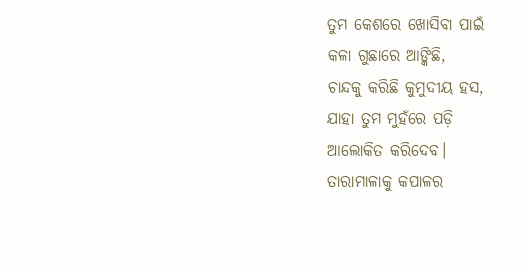ତୁମ କେଶରେ ଖୋସିବା ପାଇଁ
କଳା ଗୁଛାରେ ଆଙ୍କିଛି,
ଚାନ୍ଦକୁ କରିଛି କୁମୁଦୀୟ ହସ,
ଯାହା ତୁମ ମୁହଁରେ ପଡ଼ି
ଆଲୋକିତ କରିଦେବ।
ତାରାମାଳାକୁ କପାଳର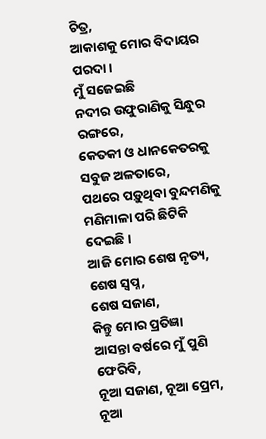ଚିତ୍ର,
ଆକାଶକୁ ମୋର ବିଦାୟର ପରଦା।
ମୁଁ ସଜେଇଛି
ନଦୀର ଉଫୁରାଣିକୁ ସିନ୍ଧୁର ରଙ୍ଗରେ,
କେତକୀ ଓ ଧାନକେତରକୁ ସବୁଜ ଅଳତାରେ,
ପଥରେ ପଡ଼ୁଥିବା ବୁନ୍ଦମଣିକୁ
ମଣିମାଳା ପରି ଛିଟିକି ଦେଇଛି।
ଆଜି ମୋର ଶେଷ ନୃତ୍ୟ,
ଶେଷ ସ୍ବପ୍ନ,
ଶେଷ ସଜାଣ,
କିନ୍ତୁ ମୋର ପ୍ରତିଜ୍ଞା
ଆସନ୍ତା ବର୍ଷରେ ମୁଁ ପୁଣି ଫେରିବି,
ନୂଆ ସଜାଣ, ନୂଆ ପ୍ରେମ, ନୂଆ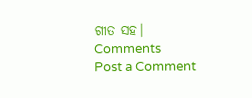ଗୀତ ସହ।
Comments
Post a Comment